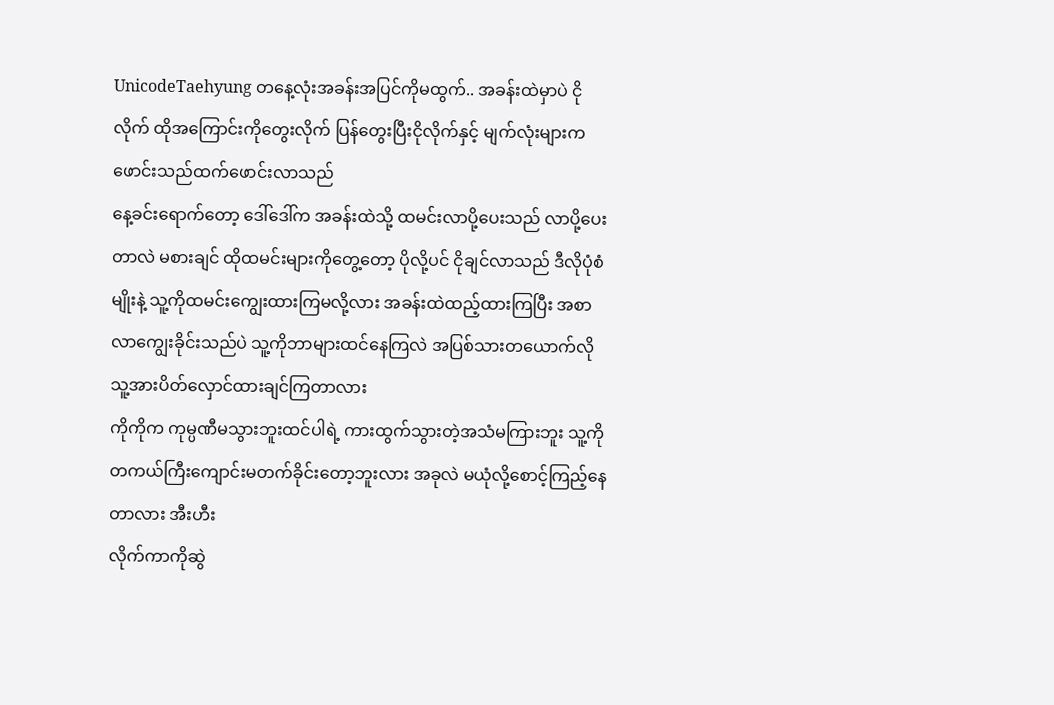UnicodeTaehyung တနေ့လုံးအခန်းအပြင်ကိုမထွက်.. အခန်းထဲမှာပဲ ငိုလိုက် ထိုအကြောင်းကိုတွေးလိုက် ပြန်တွေးပြီးငိုလိုက်နှင့် မျက်လုံးများက ဖောင်းသည်ထက်ဖောင်းလာသည်
နေ့ခင်းရောက်တော့ ဒေါ်ဒေါ်က အခန်းထဲသို့ ထမင်းလာပို့ပေးသည် လာပို့ပေးတာလဲ မစားချင် ထိုထမင်းများကိုတွေ့တော့ ပိုလို့ပင် ငိုချင်လာသည် ဒီလိုပုံစံမျိုးနဲ့ သူ့ကိုထမင်းကျွေးထားကြမလို့လား အခန်းထဲထည့်ထားကြပြီး အစာလာကျွေးခိုင်းသည်ပဲ သူ့ကိုဘာများထင်နေကြလဲ အပြစ်သားတယောက်လိုသူ့အားပိတ်လှောင်ထားချင်ကြတာလား
ကိုကိုက ကုမ္ပဏီမသွားဘူးထင်ပါရဲ့ ကားထွက်သွားတဲ့အသံမကြားဘူး သူ့ကိုတကယ်ကြီးကျောင်းမတက်ခိုင်းတော့ဘူးလား အခုလဲ မယုံလို့စောင့်ကြည့်နေတာလား အီးဟီး
လိုက်ကာကိုဆွဲ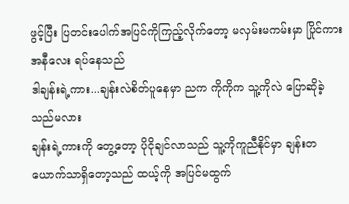ဖွင့်ပြီး ပြတင်းပေါက်အပြင်ကိုကြည့်လိုက်တော့ မလှမ်းမကမ်းမှာ ပြိုင်ကား အနီလေး ရပ်နေသည်
ဒါချန်းရဲ့ကား...ချန်းလဲစိတ်ပူနေမှာ ညက ကိုကိုက သူ့ကိုလဲ ပြောဆိုခဲ့သည်မလား
ချန်းရဲ့ကားကို တွေ့တော့ ပိုငိုချင်လာသည် သူ့ကိုကူညီနိုင်မှာ ချန်းတယောက်သာရှိတော့သည် ထယ့်ကို အပြင်မထွက်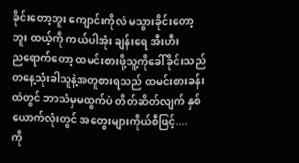ခိုင်းတော့ဘူး ကျောင်းကိုလဲ မသွားခိုင်းတော့ဘူး ထယ့်ကို ကယ်ပါအုံး ချန်းရေ အီးဟီး
ညရောက်တော့ ထမင်းစားဖို့သူ့ကိုခေါ်ခိုင်းသည် တနေ့သုံးခါသူနဲ့အတူစားရသည် ထမင်းစားခန်းထဲတွင် ဘာသံမှမထွက်ပဲ တိတ်ဆိတ်လျက် နှစ်ယောက်လုံးတွင် အတွေးများကိုယ်စီဖြင့်....
ကို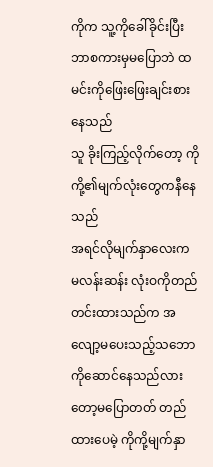ကိုက သူ့ကိုခေါ်ခိုင်းပြီး ဘာစကားမှမပြောဘဲ ထမင်းကိုဖြေးဖြေးချင်းစားနေသည်
သူ ခိုးကြည့်လိုက်တော့ ကိုကို့၏မျက်လုံးတွေကနီနေသည်
အရင်လိုမျက်နှာလေးက မလန်းဆန်း လုံးဝကိုတည်တင်းထားသည်က အလျော့မပေးသည့်သဘောကိုဆောင်နေသည်လားတော့မပြောတတ် တည်ထားပေမဲ့ ကိုကို့မျက်နှာ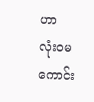ဟာ
လုံးဝမကောင်း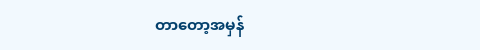တာတော့အမှန်